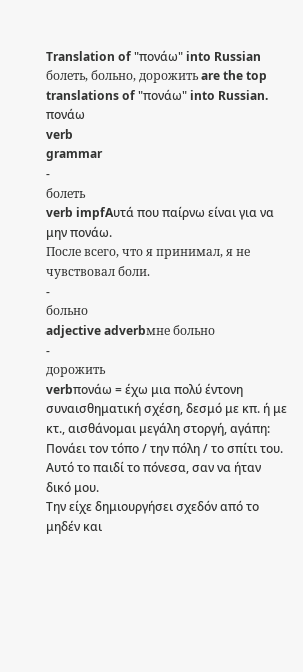Translation of "πονάω" into Russian
болеть, больно, дорожить are the top translations of "πονάω" into Russian.
πονάω
verb
grammar
-
болеть
verb impfAυτά που παίρνω είναι για να μην πονάω.
После всего, что я принимал, я не чувствовал боли.
-
больно
adjective adverbмне больно
-
дорожить
verbπονάω = έχω μια πολύ έντονη συναισθηματική σχέση, δεσμό με κπ. ή με κτ., αισθάνομαι μεγάλη στοργή, αγάπη: Πονάει τον τόπο / την πόλη / το σπίτι του. Aυτό το παιδί το πόνεσα, σαν να ήταν δικό μου.
Την είχε δημιουργήσει σχεδόν από το μηδέν και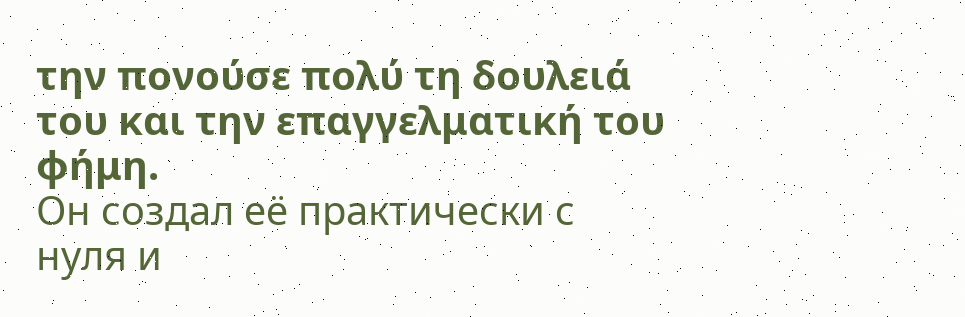την πονούσε πολύ τη δουλειά του και την επαγγελματική του φήμη.
Он создал её практически с нуля и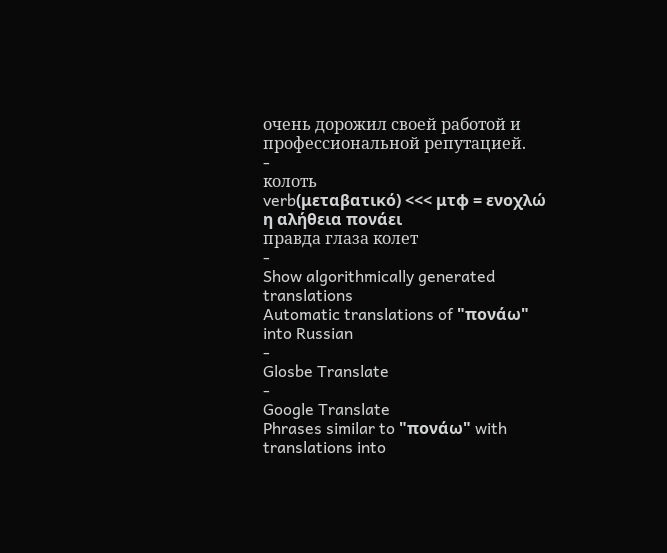очень дорожил своей работой и профессиональной репутацией.
-
колоть
verb(μεταβατικό) <<< μτφ = ενοχλώ
η αλήθεια πονάει
правда глаза колет
-
Show algorithmically generated translations
Automatic translations of "πονάω" into Russian
-
Glosbe Translate
-
Google Translate
Phrases similar to "πονάω" with translations into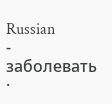Russian
-
заболевать ·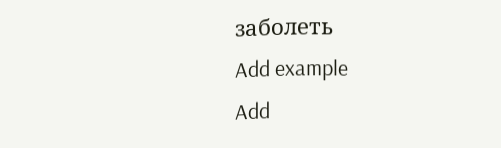заболеть
Add example
Add